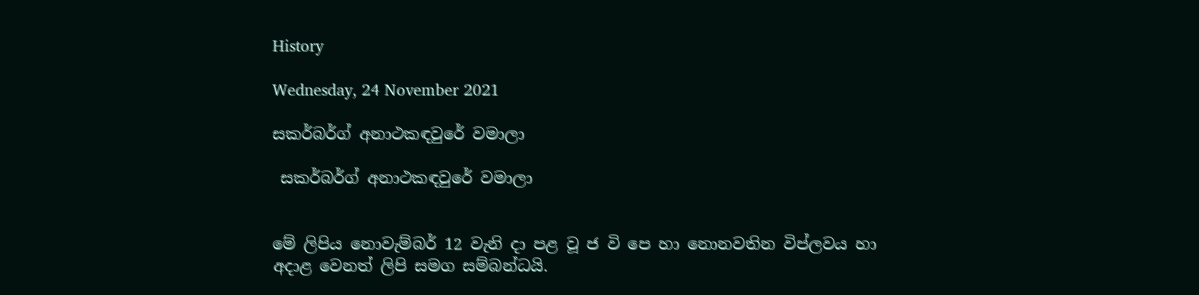History

Wednesday, 24 November 2021

සකර්බර්ග් අනාථකඳවුරේ වමාලා

 සකර්බර්ග් අනාථකඳවුරේ වමාලා


මේ ලිපිය නොවැම්බර් 12 වැනි දා පළ වූ ජ වි පෙ හා නොනවතින විප්ලවය හා අදාළ වෙනත් ලිපි සමග සම්බන්ධයි.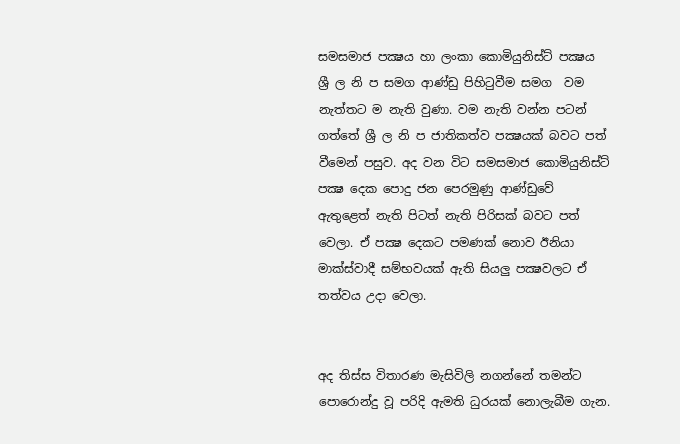සමසමාජ පක්‍ෂය හා ලංකා කොමියුනිස්ට් පක්‍ෂය ශ්‍රී ල නි ප සමග ආණ්ඩු පිහිටුවීම සමග  වම නැත්තට ම නැති වුණා. වම නැති වන්න පටන් ගත්තේ ශ්‍රී ල නි ප ජාතිකත්ව පක්‍ෂයක් බවට පත් වීමෙන් පසුව. අද වන විට සමසමාජ කොමියුනිස්ට්  පක්‍ෂ දෙක පොදු ජන පෙරමුණු ආණ්ඩුවේ ඇතුළෙත් නැති පිටත් නැති පිරිසක් බවට පත් වෙලා. ඒ පක්‍ෂ දෙකට පමණක් නොව ඊනියා මාක්ස්වාදී සම්භවයක් ඇති සියලු පක්‍ෂවලට ඒ තත්වය උදා වෙලා.


අද තිස්ස විතාරණ මැසිවිලි නගන්නේ තමන්ට පොරොන්දු වූ පරිදි ඇමති ධුරයක් නොලැබීම ගැන.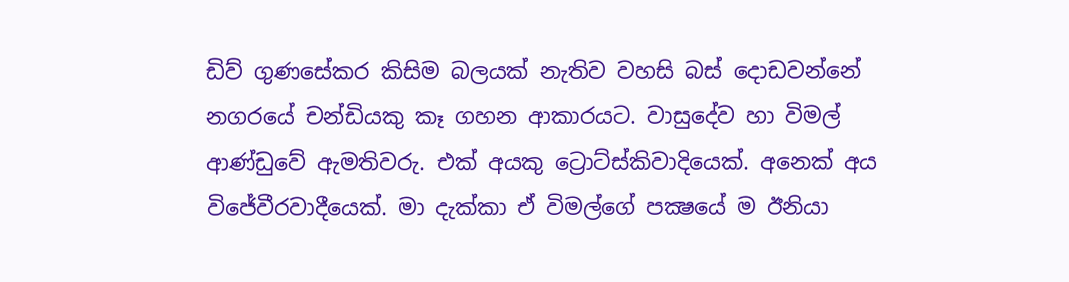ඩිව් ගුණසේකර කිසිම බලයක් නැතිව වහසි බස් දොඩවන්නේ නගරයේ චන්ඩියකු කෑ ගහන ආකාරයට. වාසුදේව හා විමල් ආණ්ඩුවේ ඇමතිවරු. එක් අයකු ට්‍රොට්ස්කිවාදියෙක්. අනෙක් අය විජේවීරවාදීයෙක්. මා දැක්කා ඒ විමල්ගේ පක්‍ෂයේ ම ඊනියා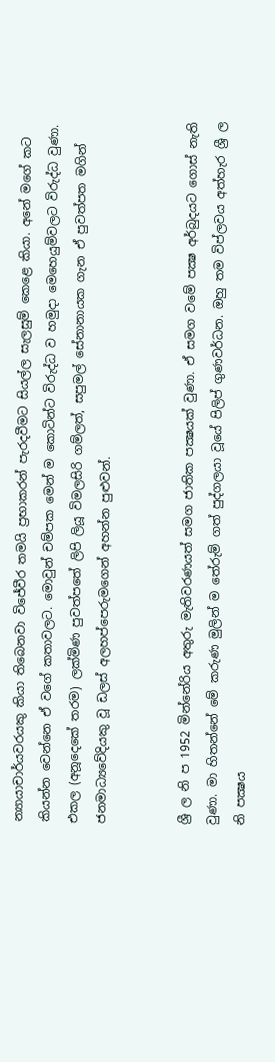න්‍යායාචාර්යවරයකු කියා තිබෙනවා විජේවීර තමයි ප්‍රභාකරන් පැරදවීමට සියල්ල සැලසුම් කෙළෙ කියා. අනේ මගේ කට කියන්න වෙන්නෙ ඒ වගේ කතාවලට. මොවුන් චම්පක මෙන් ම කොටින්ට විරුද්ධ ව හමුදා මෙහෙයුම්වලට විරුද්ධ වුණා. එකල (අනූදෙකේ තරම) ලක්මිණ පුවත්පතේ ලිපි ලියූ විමලසිරි ගම්ලත්, සපුමල් සේනානායක ගැන ඒ පුවත්පත මගින් ජනමාධ්‍යවේදියකු වූ ඩලස් අලහප්පෙරුමගෙන් අහන්න පුළුවන්.


ශ්‍රී ල නි ප 1952 මින්නේරිය අතුරු මැතිවරණයත් සමග ජාතික පක්‍ෂයක් වුණා. ඒ සමග වමේ පක්‍ෂ අර්බුදයට ගොස් නැති වුණා. මා හිතන්නේ මේ කරුණ මුලින් ම තේරුම් ගත් පුද්ගලයා වූයේ පිලිප් ගුණවර්ධන. ඔහු තම විප්ලවය අත්හැර ශ්‍රී ල නි පක්‍ෂය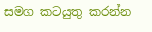සමග කටයුතු කරන්න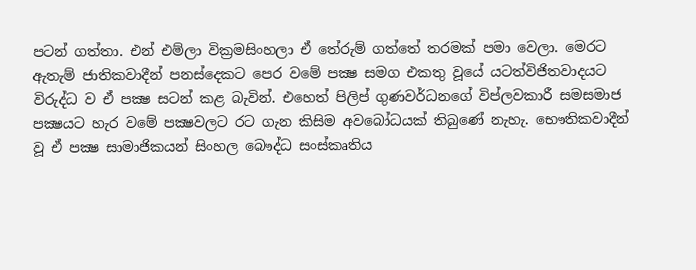පටන් ගත්තා. එන් එම්ලා වික්‍රමසිංහලා ඒ තේරුම් ගත්තේ තරමක් පමා වෙලා. මෙරට ඇතැම් ජාතිකවාදීන් පනස්දෙකට පෙර වමේ පක්‍ෂ සමග එකතු වූයේ යටත්විජිතවාදයට විරුද්ධ ව ඒ පක්‍ෂ සටන් කළ බැවින්. එහෙත් පිලිප් ගුණවර්ධනගේ විප්ලවකාරී සමසමාජ පක්‍ෂයට හැර වමේ පක්‍ෂවලට රට ගැන කිසිම අවබෝධයක් තිබුණේ නැහැ. භෞතිකවාදීන් වූ ඒ පක්‍ෂ සාමාජිකයන් සිංහල බෞද්ධ සංස්කෘතිය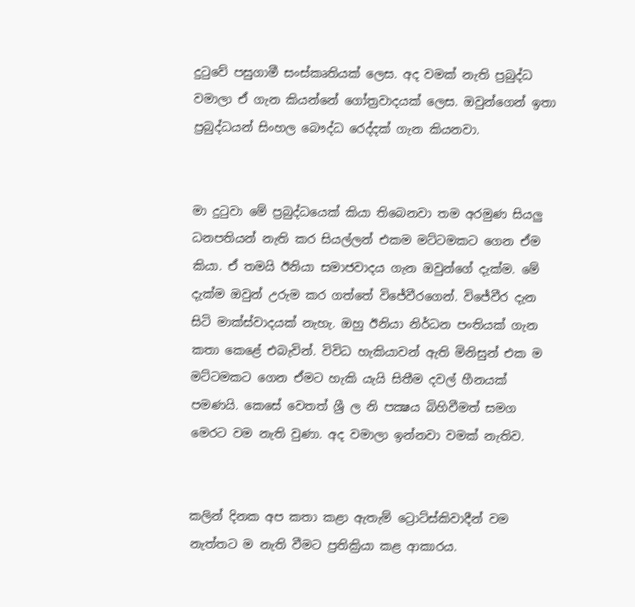දුටුවේ පසුගාමී සංස්කෘතියක් ලෙස. අද වමක් නැති ප්‍රබුද්ධ වමාලා ඒ ගැන කියන්නේ ගෝත්‍රවාදයක් ලෙස. ඔවුන්ගෙන් ඉතා ප්‍රබුද්ධයන් සිංහල බෞද්ධ රෙද්දක් ගැන කියනවා.


මා දුටුවා මේ ප්‍රබුද්ධයෙක් කියා තිබෙනවා තම අරමුණ සියලු ධනපතියන් නැති කර සියල්ලන් එකම මට්ටමකට ගෙන ඒම කියා. ඒ තමයි ඊනියා සමාජවාදය ගැන ඔවුන්ගේ දැක්ම. මේ දැක්ම ඔවුන් උරුම කර ගත්තේ විජේවීරගෙන්. විජේවීර දැන සිටි මාක්ස්වාදයක් නැහැ. ඔහු ඊනියා නිර්ධන පංතියක් ගැන කතා කෙළේ එබැවින්. විවිධ හැකියාවන් ඇති මිනිසුන් එක ම මට්ටමකට ගෙන ඒමට හැකි යැයි සිතීම දවල් හීනයක් පමණයි. කෙසේ වෙතත් ශ්‍රී ල නි පක්‍ෂය බිහිවීමත් සමග මෙරට වම නැති වුණා. අද වමාලා ඉන්නවා වමක් නැතිව.


කලින් දිනක අප කතා කළා ඇතැම් ට්‍රොට්ස්කිවාදීන් වම නැත්තට ම නැති වීමට ප්‍රතික්‍රියා කළ ආකාරය.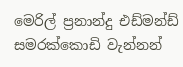මෙරිල් ප්‍රනාන්දු එඩ්මන්ඩ් සමරක්කොඩි වැන්නන්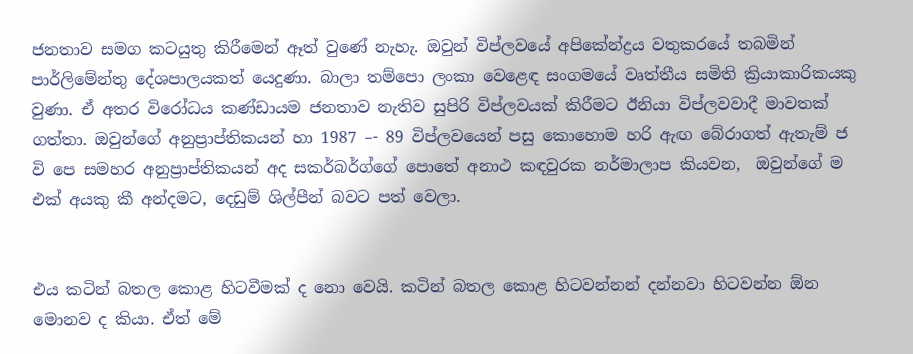ජනතාව සමග කටයුතු කිරීමෙන් ඈත් වුණේ නැහැ. ඔවුන් විප්ලවයේ අපිකේන්ද්‍රය වතුකරයේ තබමින් පාර්ලිමේන්තු දේශපාලයකත් යෙදුණා. බාලා තම්පො ලංකා වෙළෙඳ සංගමයේ වෘත්තීය සමිති ක්‍රියාකාරිකයකු වුණා. ඒ අතර විරෝධය කණ්ඩායම ජනතාව නැතිව සුපිරි විප්ලවයක් කිරීමට ඊනියා විප්ලවවාදී මාවතක් ගත්තා. ඔවුන්ගේ අනුප්‍රාප්තිකයන් හා 1987 –- 89 විප්ලවයෙන් පසු කොහොම හරි ඇඟ බේරාගත් ඇතැම් ජ වි පෙ සමහර අනුප්‍රාප්තිකයන් අද සකර්බර්ග්ගේ පොතේ අනාථ කඳවුරක නර්මාලාප කියවන,  ඔවුන්ගේ ම  එක් අයකු කී අන්දමට, දෙඩුම් ශිල්පීන් බවට පත් වෙලා.


එය කටින් බතල කොළ හිටවීමක් ද නො වෙයි. කටින් බතල කොළ හිටවන්නන් දන්නවා හිටවන්න ඕන මොනව ද කියා. ඒත් මේ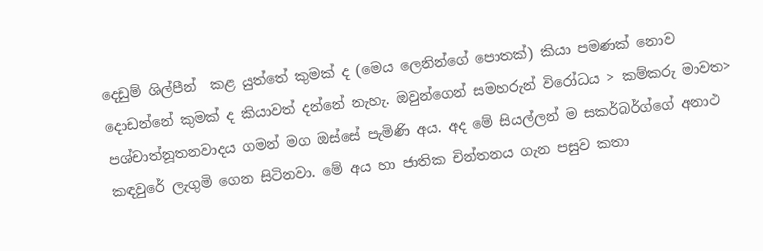දෙඩුම් ශිල්පීන්  කළ යුත්තේ කුමක් ද (මෙය ලෙනින්ගේ පොතක්) කියා පමණක් නොව දොඩන්නේ කුමක් ද කියාවත් දන්නේ නැහැ. ඔවුන්ගෙන් සමහරුන් විරෝධය > කම්කරු මාවත> පශ්චාත්නූතනවාදය ගමන් මග ඔස්සේ පැමිණි අය. අද මේ සියල්ලන් ම සකර්බර්ග්ගේ අනාථ කඳවුරේ ලැගුමි ගෙන සිටිනවා. මේ අය හා ජාතික චින්තනය ගැන පසුව කතා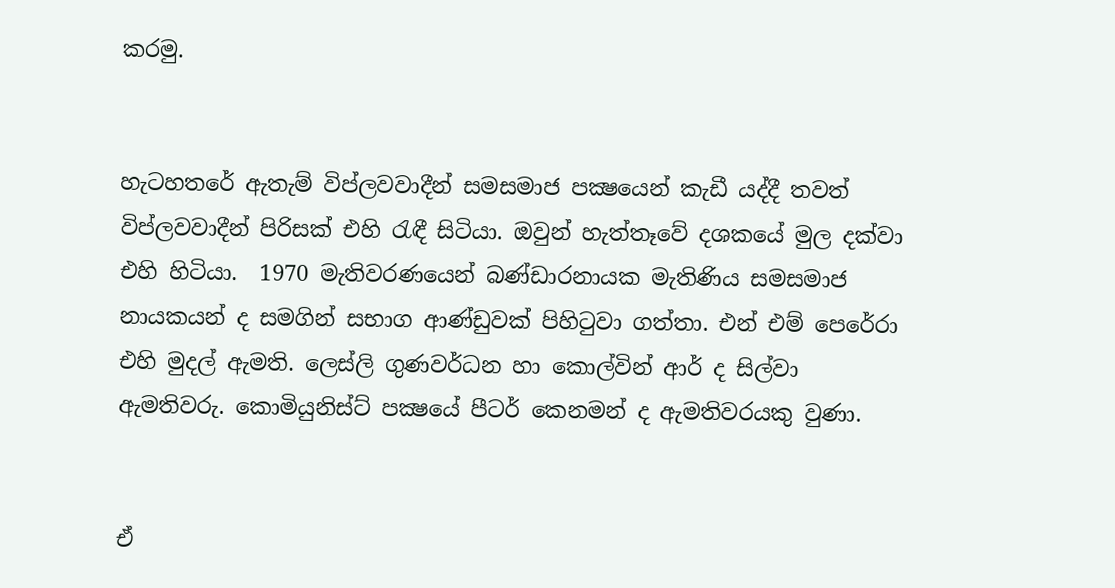කරමු.


හැටහතරේ ඇතැම් විප්ලවවාදීන් සමසමාජ පක්‍ෂයෙන් කැඩී යද්දී තවත් විප්ලවවාදීන් පිරිසක් එහි රැඳී සිටියා. ඔවුන් හැත්තෑවේ දශකයේ මුල දක්වා එහි හිටියා.  1970 මැතිවරණයෙන් බණ්ඩාරනායක මැතිණිය සමසමාජ නායකයන් ද සමගින් සභාග ආණ්ඩුවක් පිහිටුවා ගත්තා. එන් එම් පෙරේරා එහි මුදල් ඇමති. ලෙස්ලි ගුණවර්ධන හා කොල්වින් ආර් ද සිල්වා ඇමතිවරු. කොමියුනිස්ට් පක්‍ෂයේ පීටර් කෙනමන් ද ඇමතිවරයකු වුණා.


ඒ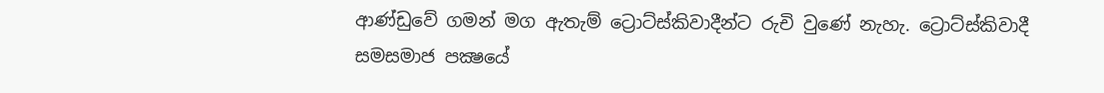ආණ්ඩුවේ ගමන් මග ඇතැම් ට්‍රොට්ස්කිවාදීන්ට රුචි වුණේ නැහැ. ට්‍රොට්ස්කිවාදී සමසමාජ පක්‍ෂයේ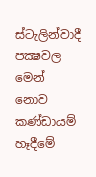ස්ටැලින්වාදී පක්‍ෂවල මෙන් නොව කණ්ඩායම් හෑදීමේ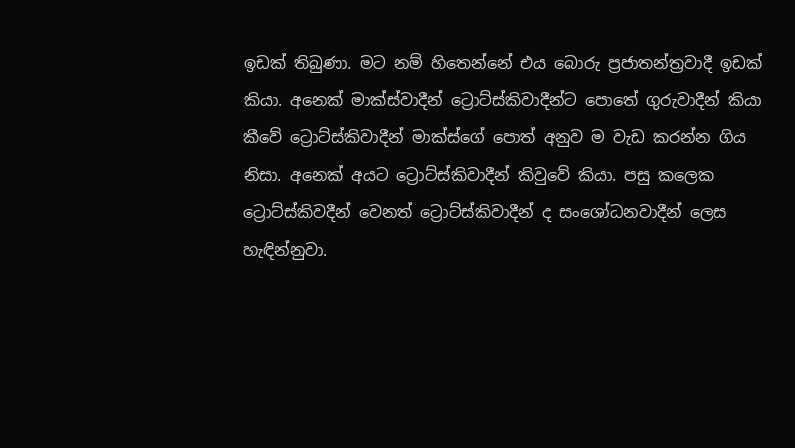ඉඩක් තිබුණා. මට නම් හිතෙන්නේ එය බොරු ප්‍රජාතන්ත්‍රවාදී ඉඩක් කියා. අනෙක් මාක්ස්වාදීන් ට්‍රොට්ස්කිවාදීන්ට පොතේ ගුරුවාදීන් කියා කීවේ ට්‍රොට්ස්කිවාදීන් මාක්ස්ගේ පොත් අනුව ම වැඩ කරන්න ගිය නිසා. අනෙක් අයට ට්‍රොට්ස්කිවාදීන් කිවුවේ කියා. පසු කලෙක ට්‍රොට්ස්කිවදීන් වෙනත් ට්‍රොට්ස්කිවාදීන් ද සංශෝධනවාදීන් ලෙස හැඳින්නුවා.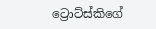ට්‍රොට්ස්කිගේ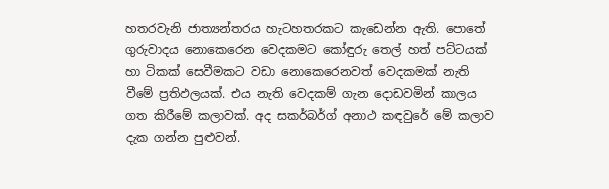හතරවැනි ජාත්‍යන්තරය හැටහතරකට කැඩෙන්න ඇති. පොතේ ගුරුවාදය නොකෙරෙන වෙදකමට කෝඳුරු තෙල් හත් පට්ටයක් හා ටිකක් සෙවීමකට වඩා නොකෙරෙනවත් වෙදකමක් නැති වීමේ ප්‍රතිඵලයක්. එය නැති වෙදකම් ගැන දොඩවමින් කාලය ගත කිරීමේ කලාවක්. අද සකර්බර්ග් අනාථ කඳවුරේ මේ කලාව දැක ගන්න පුළුවන්.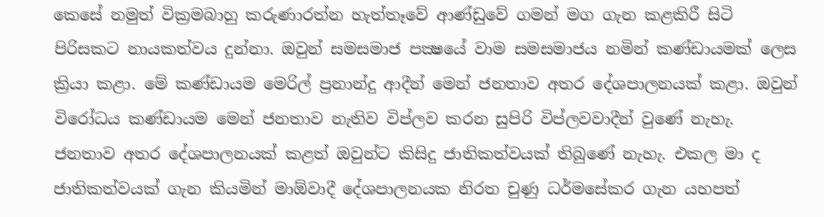කෙසේ නමුත් වික්‍රමබාහු කරුණාරත්න හැත්තෑවේ ආණ්ඩුවේ ගමන් මග ගැන කළකිරී සිටි පිරිසකට නායකත්වය දුන්නා. ඔවුන් සමසමාජ පක්‍ෂයේ වාම සමසමාජය නමින් කණ්ඩායමක් ලෙස ක්‍රියා කළා. මේ කණ්ඩායම මෙරිල් ප්‍රනාන්දු ආදීන් මෙන් ජනතාව අතර දේශපාලනයක් කළා. ඔවුන් විරෝධය කණ්ඩායම මෙන් ජනතාව නැතිව විප්ලව කරන සුපිරි විප්ලවවාදීන් වුණේ නැහැ.  ජනතාව අතර දේශපාලනයක් කළත් ඔවුන්ට කිසිදු ජාතිකත්වයක් තිබුණේ නැහැ. එකල මා ද ජාතිකත්වයක් ගැන කියමින් මාඕවාදී දේශපාලනයක නිරත චුණු ධර්මසේකර ගැන යහපත්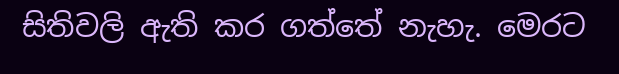සිතිවලි ඇති කර ගත්තේ නැහැ. මෙරට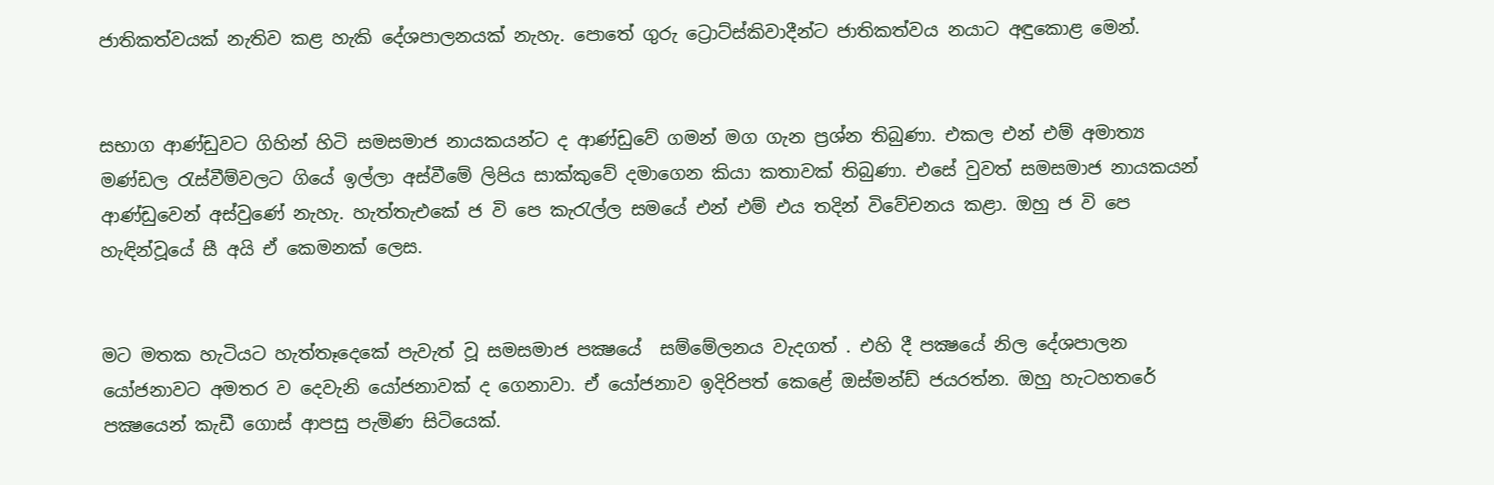ජාතිකත්වයක් නැතිව කළ හැකි දේශපාලනයක් නැහැ. පොතේ ගුරු ට්‍රොට්ස්කිවාදීන්ට ජාතිකත්වය නයාට අඳුකොළ මෙන්.


සභාග ආණ්ඩුවට ගිහින් හිටි සමසමාජ නායකයන්ට ද ආණ්ඩුවේ ගමන් මග ගැන ප්‍රශ්න තිබුණා. එකල එන් එම් අමාත්‍ය මණ්ඩල රැස්වීම්වලට ගියේ ඉල්ලා අස්වීමේ ලිපිය සාක්කුවේ දමාගෙන කියා කතාවක් තිබුණා. එසේ වුවත් සමසමාජ නායකයන් ආණ්ඩුවෙන් අස්වුණේ නැහැ. හැත්තැඑකේ ජ වි පෙ කැරැල්ල සමයේ එන් එම් එය තදින් විවේචනය කළා. ඔහු ජ වි පෙ හැඳින්වූයේ සී අයි ඒ කෙමනක් ලෙස.


මට මතක හැටියට හැත්තෑදෙකේ පැවැත් වූ සමසමාජ පක්‍ෂයේ  සම්මේලනය වැදගත් . එහි දී පක්‍ෂයේ නිල දේශපාලන යෝජනාවට අමතර ව දෙවැනි යෝජනාවක් ද ගෙනාවා. ඒ යෝජනාව ඉදිරිපත් කෙළේ ඔස්මන්ඩ් ජයරත්න. ඔහු හැටහතරේ පක්‍ෂයෙන් කැඩී ගොස් ආපසු පැමිණ සිටියෙක්.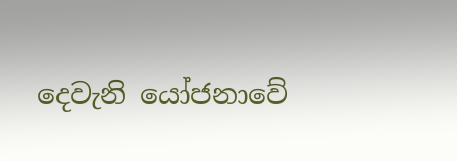දෙවැනි යෝජනාවේ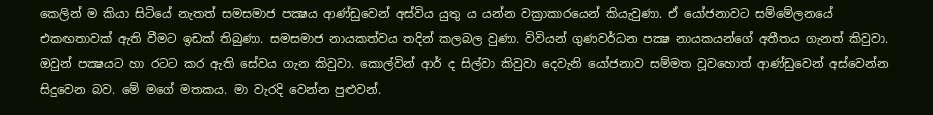කෙලින් ම කියා සිටියේ නැතත් සමසමාජ පක්‍ෂය ආණ්ඩුවෙන් අස්විය යුතු ය යන්න වක්‍රාකාරයෙන් කියැවුණා. ඒ යෝජනාවට සම්මේලනයේ එකඟතාවක් ඇති වීමට ඉඩක් තිබුණා. සමසමාජ නායකත්වය තදින් කලබල වුණා. විවියන් ගුණවර්ධන පක්‍ෂ නායකයන්ගේ අතීතය ගැනත් කිවුවා. ඔවුන් පක්‍ෂයට හා රටට කර ඇති සේවය ගැන කිවුවා. කොල්වින් ආර් ද සිල්වා කිවුවා දෙවැනි යෝජනාව සම්මත වූවහොත් ආණ්ඩුවෙන් අස්වෙන්න සිදුවෙන බව. මේ මගේ මතකය. මා වැරදි වෙන්න පුළුවන්.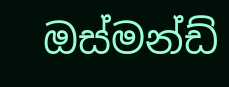ඔස්මන්ඩ්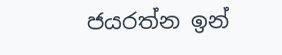ජයරත්න ඉන්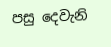පසු දෙවැනි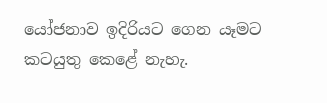යෝජනාව ඉදිරියට ගෙන යෑමට කටයුතු කෙළේ නැහැ.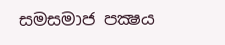සමසමාජ පක්‍ෂය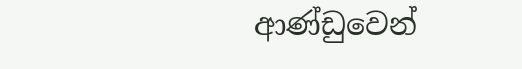ආණ්ඩුවෙන්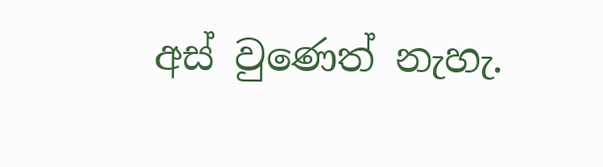අස් වුණෙත් නැහැ.